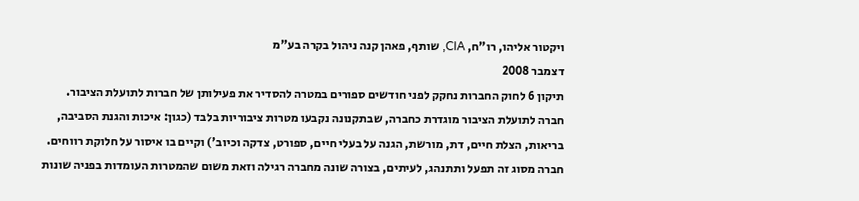ויקטור אליהו, רו"ח, CIA, שותף, פאהן קנה ניהול בקרה בע"מ
דצמבר 2008
תיקון 6 לחוק החברות נחקק לפני חודשים ספורים במטרה להסדיר את פעילותן של חברות לתועלת הציבור. חברה לתועלת הציבור מוגדרת כחברה, שבתקנונה נקבעו מטרות ציבוריות בלבד (כגון: איכות והגנת הסביבה, בריאות, הצלת חיים, דת, מורשת, הגנה על בעלי חיים, ספורט, צדקה וכיוב') וקיים בו איסור על חלוקת רווחים. חברה מסוג זה תפעל ותתנהג, לעיתים, בצורה שונה מחברה רגילה וזאת משום שהמטרות העומדות בפניה שונות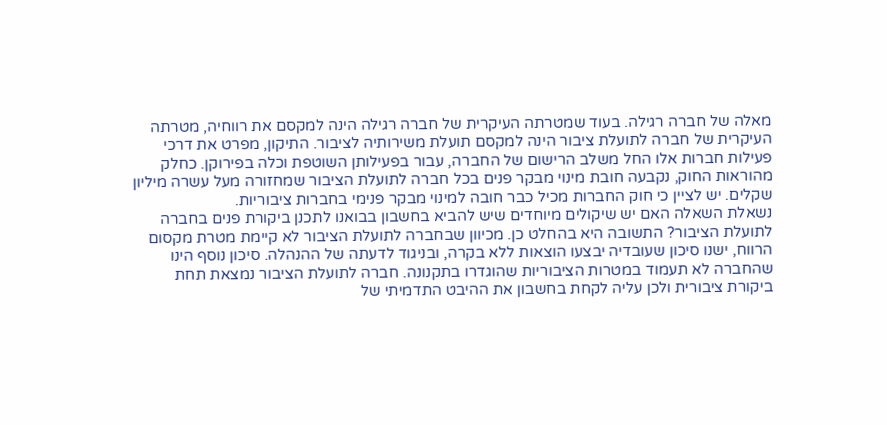מאלה של חברה רגילה. בעוד שמטרתה העיקרית של חברה רגילה הינה למקסם את רווחיה, מטרתה העיקרית של חברה לתועלת ציבור הינה למקסם תועלת משירותיה לציבור. התיקון, מפרט את דרכי פעילות חברות אלו החל משלב הרישום של החברה, עבור בפעילותן השוטפת וכלה בפירוקן. כחלק מהוראות החוק, נקבעה חובת מינוי מבקר פנים בכל חברה לתועלת הציבור שמחזורה מעל עשרה מיליון שקלים. יש לציין כי חוק החברות מכיל כבר חובה למינוי מבקר פנימי בחברות ציבוריות.
נשאלת השאלה האם יש שיקולים מיוחדים שיש להביא בחשבון בבואנו לתכנן ביקורת פנים בחברה לתועלת הציבור? התשובה היא בהחלט כן. מכיוון שבחברה לתועלת הציבור לא קיימת מטרת מקסום הרווח, ישנו סיכון שעובדיה יבצעו הוצאות ללא בקרה, ובניגוד לדעתה של ההנהלה. סיכון נוסף הינו שהחברה לא תעמוד במטרות הציבוריות שהוגדרו בתקנונה. חברה לתועלת הציבור נמצאת תחת ביקורת ציבורית ולכן עליה לקחת בחשבון את ההיבט התדמיתי של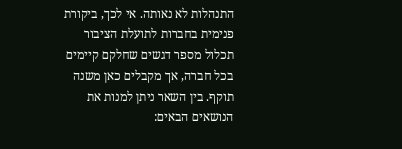התנהלות לא נאותה. אי לכך, ביקורת פנימית בחברות לתועלת הציבור תכלול מספר דגשים שחלקם קיימים בכל חברה, אך מקבלים כאן משנה תוקף. בין השאר ניתן למנות את הנושאים הבאים: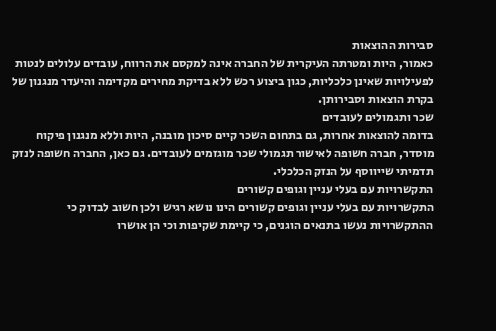סבירות ההוצאות
כאמור, היות ומטרתה העיקרית של החברה אינה למקסם את הרווח, עובדים עלולים לנטות לפעילויות שאינן כלכליות, כגון ביצוע רכש ללא בדיקת מחירים מקדימה והיעדר מנגנון של בקרת הוצאות וסבירותן.
שכר ותגמולים לעובדים
בדומה להוצאות אחרות, גם בתחום השכר קיים סיכון מובנה, היות וללא מנגנון פיקוח מוסדר, חברה חשופה לאישור תגמולי שכר מוגזמים לעובדים. גם כאן, החברה חשופה לנזק תדמיתי שייווסף על הנזק הכלכלי.
התקשרויות עם בעלי עניין וגופים קשורים
התקשרויות עם בעלי עניין וגופים קשורים הינו נושא רגיש ולכן חשוב לבדוק כי ההתקשרויות נעשו בתנאים הוגנים, כי קיימת שקיפות וכי הן אושרו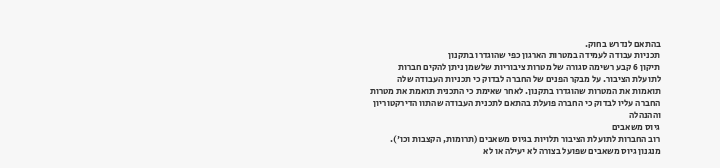בהתאם לנדרש בחוק.
תכניות עבודה לעמידה במטרות הארגון כפי שהוגדרו בתקנון
תיקון 6 קבע רשימה סגורה של מטרות ציבוריות שלשמן ניתן להקים חברות לתועלת הציבור. על מבקר הפנים של החברה לבדוק כי תכניות העבודה שלה תואמות את המטרות שהוגדרו בתקנון. לאחר שאימת כי התכנית תואמת את מטרות החברה עליו לבדוק כי החברה פועלת בהתאם לתכנית העבודה שהתוו הדירקטוריון וההנהלה
גיוס משאבים
רוב החברות לתועלת הציבור תלויות בגיוס משאבים (תרומות, הקצבות וכו'). מנגנון גיוס משאבים שפועל בצורה לא יעילה או לא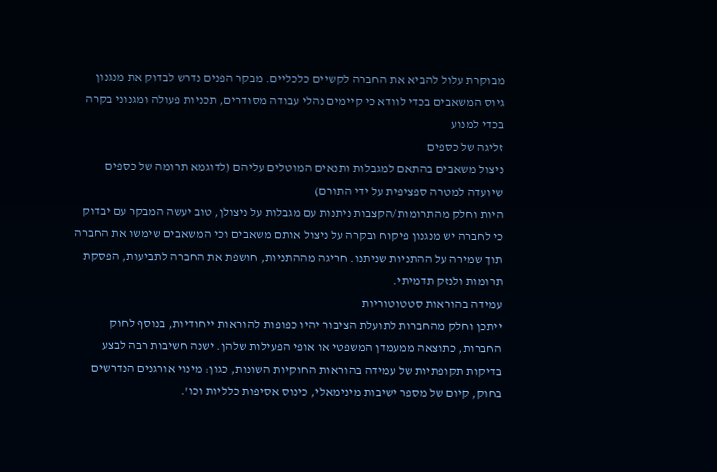מבוקרת עלול להביא את החברה לקשיים כלכליים. מבקר הפנים נדרש לבדוק את מנגנון גיוס המשאבים בכדי לוודא כי קיימים נהלי עבודה מסודרים, תכניות פעולה ומגנוני בקרה בכדי למנוע
זליגה של כספים
ניצול משאבים בהתאם למגבלות ותנאים המוטלים עליהם (לדוגמא תרומה של כספים שיועדה למטרה ספציפית על ידי התורם)
היות וחלק מהתרומות/הקצבות ניתנות עם מגבלות על ניצולן, טוב יעשה המבקר עם יבדוק כי לחברה יש מנגנון פיקוח ובקרה על ניצול אותם משאבים וכי המשאבים שימשו את החברה תוך שמירה על ההתניות שניתנו. חריגה מההתניות, חושפת את החברה לתביעות, הפסקת תרומות ולנזק תדמיתי.
עמידה בהוראות סטטוטוריות
ייתכן וחלק מהחברות לתועלת הציבור יהיו כפופות להוראות ייחודיות, בנוסף לחוק החברות, כתוצאה ממעמדן המשפטי או אופי הפעילות שלהן. ישנה חשיבות רבה לבצע בדיקות תקופתיות של עמידה בהוראות החוקיות השונות, כגון: מינוי אורגנים הנדרשים בחוק, קיום של מספר ישיבות מינימאלי, כינוס אסיפות כלליות וכו'.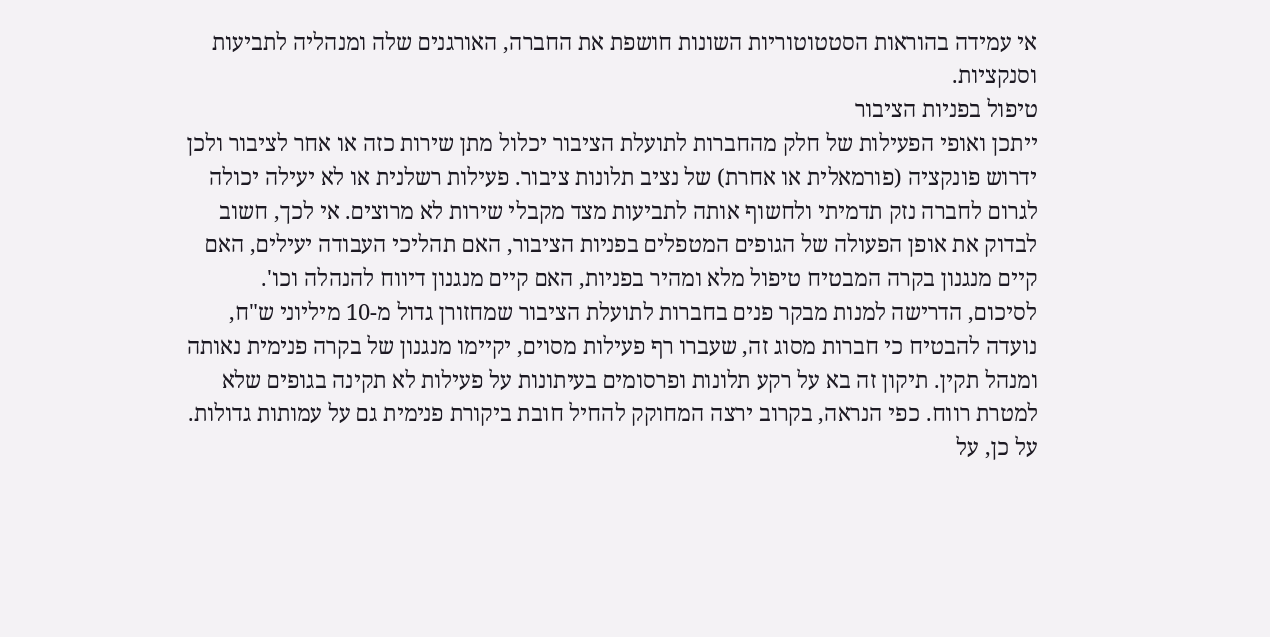אי עמידה בהוראות הסטטוטוריות השונות חושפת את החברה, האורגנים שלה ומנהליה לתביעות וסנקציות.
טיפול בפניות הציבור
ייתכן ואופי הפעילות של חלק מהחברות לתועלת הציבור יכלול מתן שירות כזה או אחר לציבור ולכן ידרוש פונקציה (פורמאלית או אחרת) של נציב תלונות ציבור. פעילות רשלנית או לא יעילה יכולה לגרום לחברה נזק תדמיתי ולחשוף אותה לתביעות מצד מקבלי שירות לא מרוצים. אי לכך, חשוב לבדוק את אופן הפעולה של הגופים המטפלים בפניות הציבור, האם תהליכי העבודה יעילים, האם קיים מנגנון בקרה המבטיח טיפול מלא ומהיר בפניות, האם קיים מנגנון דיווח להנהלה וכו'.
לסיכום, הדרישה למנות מבקר פנים בחברות לתועלת הציבור שמחזורן גדול מ-10 מיליוני ש"ח, נועדה להבטיח כי חברות מסוג זה, שעברו רף פעילות מסוים, יקיימו מנגנון של בקרה פנימית נאותה ומנהל תקין. תיקון זה בא על רקע תלונות ופרסומים בעיתונות על פעילות לא תקינה בגופים שלא למטרת רווח. כפי הנראה, בקרוב ירצה המחוקק להחיל חובת ביקורת פנימית גם על עמותות גדולות. על כן, על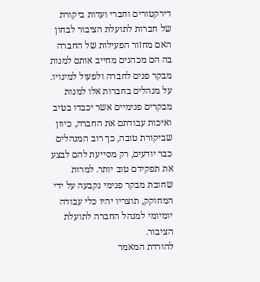דירקטורים וחברי ועדות ביקורת של חברות לתועלת הציבור לבחון האם מחזור הפעילות של החברה בה הם מכהנים מחייב אותם למנות מבקר פנים לחברה ולפעול למינויו. על מנהלים בחברות אלו למנות מבקרים פנימיים אשר יכבדו בטיב ואיכות עבודתם את החברה, כיוון שביקורת טובה, כך רוב המנהלים כבר יודעים, רק מסייעת להם לבצע את תפקידם טוב יותר. למרות שחובת מבקר פנימי נקבעה על ידי המחוקק, תוצריו יהיו כלי עבודה יומיומי למנהל החברה לתועלת הציבור.
להורדת המאמר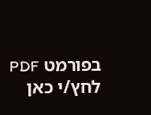בפורמט PDF לחץ/י כאן